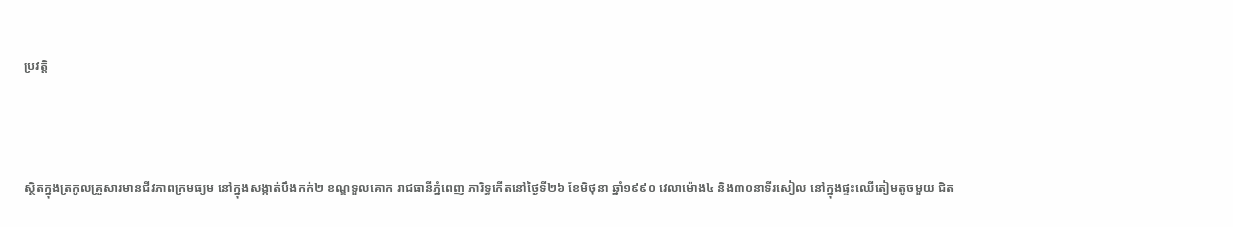ប្រវត្តិ



ស្ថិតក្នុងត្រកូលគ្រួសារមានជីវភាពក្រមធ្យម នៅក្នុងសង្កាត់បឹងកក់២ ខណ្ឌទួលគោក រាជធានីភ្នំពេញ ភារិទ្ធកើតនៅថ្ងៃទី២៦ ខែមិថុនា ឆ្នាំ១៩៩០ វេលាម៉ោង៤ និង៣០នាទីរសៀល នៅក្នុងផ្ទះឈើតៀមតូចមួយ ជិត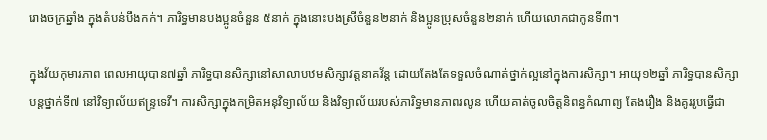រោងចក្រឆ្នាំង ក្នុងតំបន់បឹងកក់។ ភារិទ្ធមានបងប្អូនចំនួន ៥នាក់ ក្នុងនោះបងស្រីចំនួន២នាក់ និងប្អូនប្រុសចំនួន២នាក់ ហើយលោកជាកូនទី៣។

ក្នុងវ័យកុមារភាព ពេលអាយុបាន៧ឆ្នាំ ភារិទ្ធបានសិក្សានៅសាលាបឋមសិក្សាវត្តនាគវ័ន្ត ដោយតែងតែទទួលចំណាត់ថ្នាក់ល្អនៅក្នុងការសិក្សា។ អាយុ១២ឆ្នាំ ភារិទ្ធបានសិក្សាបន្តថ្នាក់ទី៧ នៅវិទ្យាល័យឥន្រ្ទទេវី។ ការសិក្សាក្នុងកម្រិតអនុវិទ្យាល័យ និងវិទ្យាល័យរបស់ភារិទ្ធមានភាពរលូន ហើយគាត់ចូលចិត្តនិពន្ធកំណាព្យ តែងរឿង និងគូររូបធ្វើជា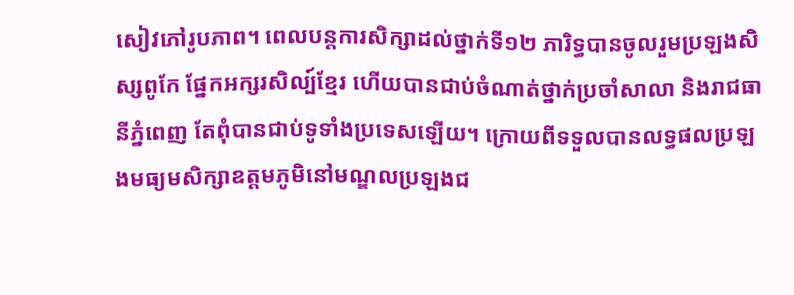សៀវភៅរូបភាព។ ពេលបន្តការសិក្សាដល់ថ្នាក់ទី១២ ភារិទ្ធបានចូលរួមប្រឡងសិស្សពូកែ ផ្នែកអក្សរសិល្ប៍ខ្មែរ ហើយបានជាប់ចំណាត់ថ្នាក់ប្រចាំសាលា និងរាជធានីភ្នំពេញ តែពុំបានជាប់ទូទាំងប្រទេសឡើយ។ ក្រោយពីទទួលបានលទ្ធផលប្រឡងមធ្យមសិក្សាឧត្តមភូមិនៅមណ្ឌលប្រឡងជ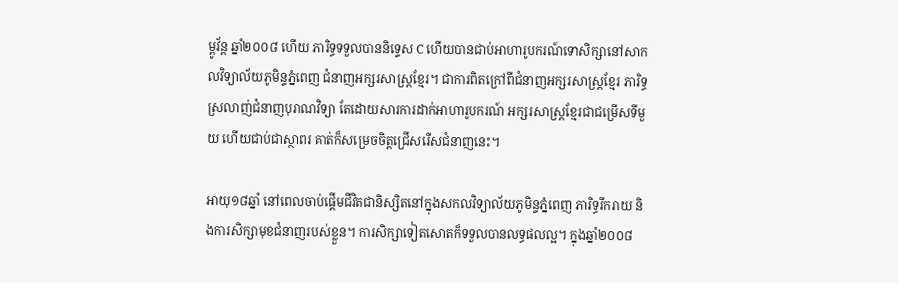ម្ពូវ័ន្ត ឆ្នាំ២០០៨ ហើយ ភារិទ្ធទទួលបាននិទ្ទេស C ហើយបានជាប់អាហារូបករណ៍ទោសិក្សានៅសាកលវិទ្យាល័យភូមិន្ទភ្នំពេញ ជំនាញអក្សរសាស្រ្តខ្មែរ។ ជាការពិតក្រៅពីជំនាញអក្សរសាស្រ្តខ្មែរ ភារិទ្ធស្រលាញ់ជំនាញបុរាណវិទ្យា តែដោយសារការដាក់អាហារូបករណ៍ អក្សរសាស្រ្តខ្មែរជាជម្រើសទីមួយ ហើយជាប់ជាស្ថាពរ គាត់ក៏សម្រេចចិត្តជ្រើសរើសជំនាញនេះ។

អាយុ១៨ឆ្នាំ នៅពេលចាប់ផ្តើមជីវិតជានិស្សិតនៅក្នុងសកលវិទ្យាល័យភូមិន្ទភ្នំពេញ ភារិទ្ធរីករាយ និងការសិក្សាមុខជំនាញរបស់ខ្លួន។ ការសិក្សាទៀតសោតក៏ទទួលបានលទ្ធផលល្អ។ ក្នុងឆ្នាំ២០០៨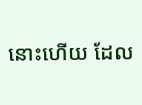នោះហើយ ដែល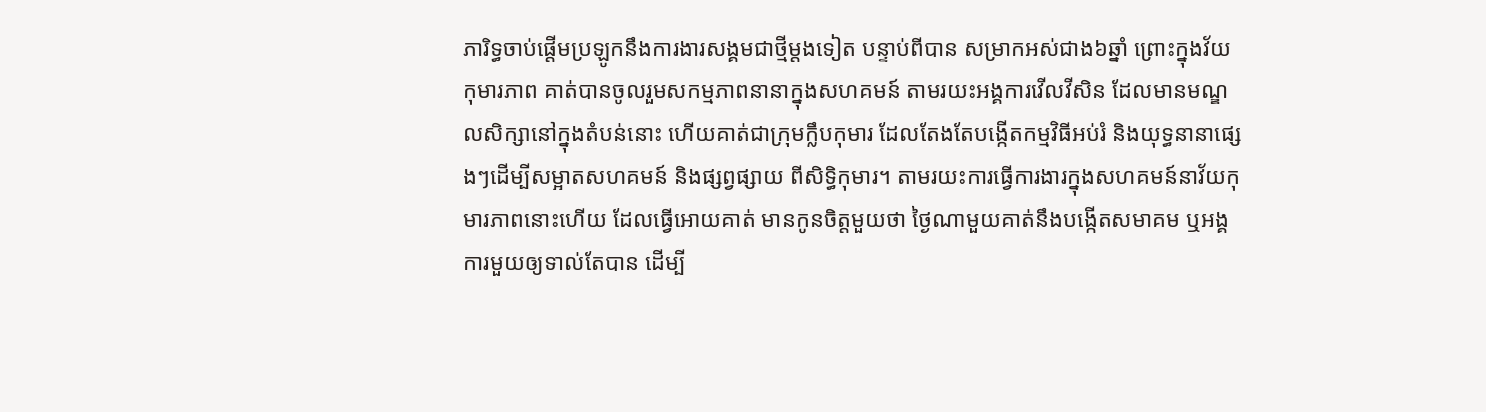ភារិទ្ធចាប់ផ្តើមប្រឡូកនឹងការងារសង្គមជាថ្មីម្តងទៀត បន្ទាប់ពីបាន សម្រាកអស់ជាង៦ឆ្នាំ ព្រោះក្នុងវ័យកុមារភាព គាត់បានចូលរួមសកម្មភាពនានាក្នុងសហគមន៍ តាមរយះអង្គការវើលវីសិន ដែលមានមណ្ឌលសិក្សានៅក្នុងតំបន់នោះ ហើយគាត់ជាក្រុមក្លឹបកុមារ ដែលតែងតែបង្កើតកម្មវិធីអប់រំ និងយុទ្ធនានាផ្សេងៗដើម្បីសម្អាតសហគមន៍ និងផ្សព្វផ្សាយ ពីសិទ្ធិកុមារ។ តាមរយះការធ្វើការងារក្នុងសហគមន៍នាវ័យកុមារភាពនោះហើយ ដែលធ្វើអោយគាត់ មានកូនចិត្តមួយថា ថ្ងៃណាមួយគាត់នឹងបង្កើតសមាគម ឬអង្គការមួយឲ្យទាល់តែបាន ដើម្បី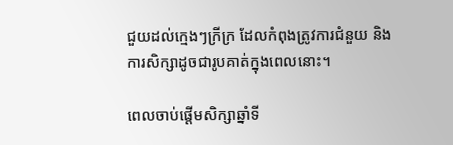ជួយដល់ក្មេងៗក្រីក្រ ដែលកំពុងត្រូវការជំនួយ និងការសិក្សាដូចជារូបគាត់ក្នុងពេលនោះ។

ពេលចាប់ផ្តើមសិក្សាឆ្នាំទី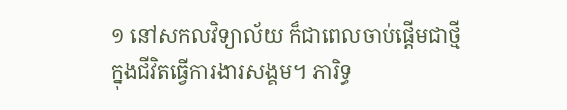១ នៅសកលវិទ្យាល័យ ក៏ជាពេលចាប់ផ្តើមជាថ្មីក្នុងជីវិតធ្វើការងារសង្គម។ ភារិទ្ធ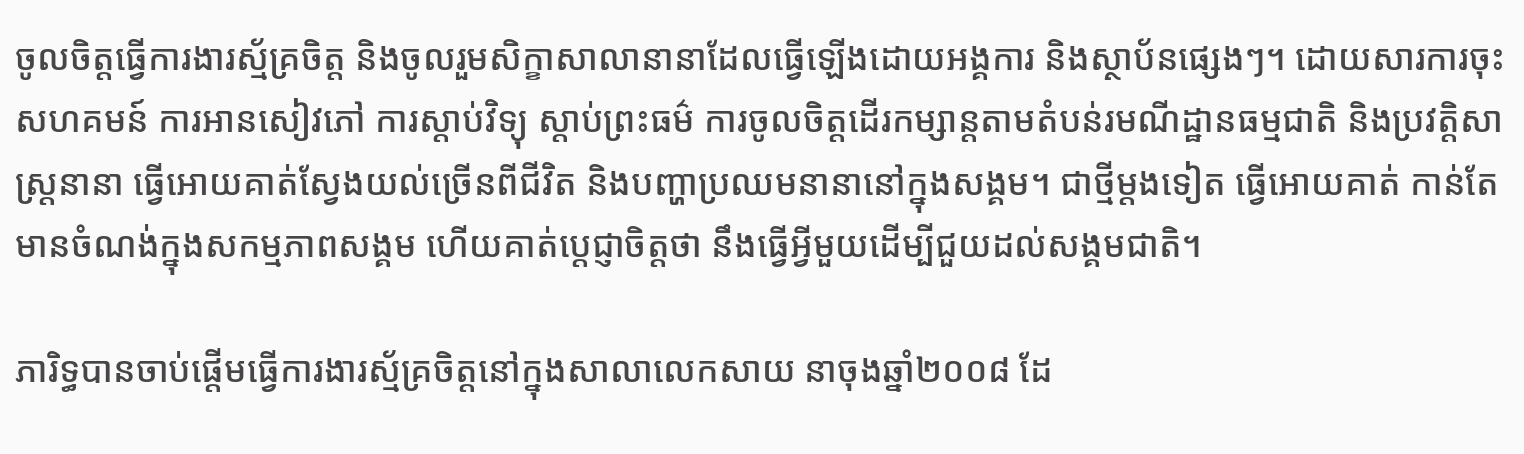ចូលចិត្តធ្វើការងារស្ម័គ្រចិត្ត និងចូលរួមសិក្ខាសាលានានាដែលធ្វើឡើងដោយអង្គការ និងស្ថាប័នផ្សេងៗ។ ដោយសារការចុះសហគមន៍ ការអានសៀវភៅ ការស្តាប់វិទ្យុ ស្តាប់ព្រះធម៌ ការចូលចិត្តដើរកម្សាន្តតាមតំបន់រមណីដ្ឋានធម្មជាតិ និងប្រវត្តិសាស្រ្តនានា ធ្វើអោយគាត់ស្វែងយល់ច្រើនពីជីវិត និងបញ្ហាប្រឈមនានានៅក្នុងសង្គម។ ជាថ្មីម្តងទៀត ធ្វើអោយគាត់ កាន់តែមានចំណង់ក្នុងសកម្មភាពសង្គម ហើយគាត់ប្តេជ្ញាចិត្តថា នឹងធ្វើអ្វីមួយដើម្បីជួយដល់សង្គមជាតិ។

ភារិទ្ធបានចាប់ផ្តើមធ្វើការងារស្ម័គ្រចិត្តនៅក្នុងសាលាលេកសាយ នាចុងឆ្នាំ២០០៨ ដែ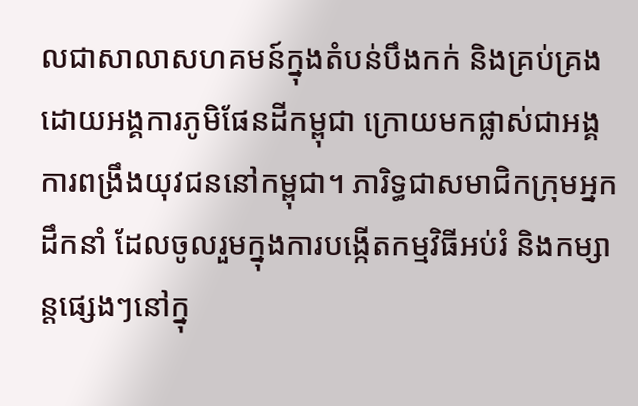លជាសាលាសហគមន៍ក្នុងតំបន់បឹងកក់ និងគ្រប់គ្រងដោយអង្គការភូមិផែនដីកម្ពុជា ក្រោយមកផ្លាស់ជាអង្គការពង្រឹងយុវជននៅកម្ពុជា។ ភារិទ្ធជាសមាជិកក្រុមអ្នកដឹកនាំ ដែលចូលរួមក្នុងការបង្កើតកម្មវិធីអប់រំ និងកម្សាន្តផ្សេងៗនៅក្នុ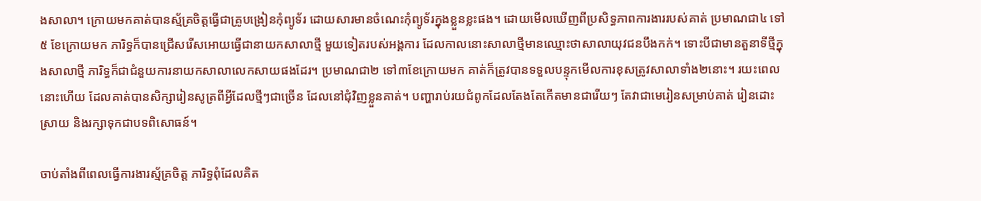ងសាលា។ ក្រោយមកគាត់បានស្ម័គ្រចិត្តធ្វើជាគ្រូបង្រៀនកុំព្យូទ័រ ដោយសារមានចំណេះកុំព្យូទ័រក្នុងខ្លួនខ្លះផង។ ដោយមើលឃើញពីប្រសិទ្ធភាពការងាររបស់គាត់ ប្រមាណជា៤ ទៅ៥ ខែក្រោយមក ភារិទ្ធក៏បានជ្រើសរើសអោយធ្វើជានាយកសាលាថ្មី មួយទៀតរបស់អង្គការ ដែលកាលនោះសាលាថ្មីមានឈ្មោះថាសាលាយុវជនបឹងកក់។ ទោះបីជាមានតួនាទីថ្មីក្នុងសាលាថ្មី ភារិទ្ធក៏ជាជំនួយការនាយកសាលាលេកសាយផងដែរ។ ប្រមាណជា២ ទៅ៣ខែក្រោយមក គាត់ក៏ត្រូវបានទទួលបន្ទុកមើលការខុសត្រូវសាលាទាំង២នោះ។ រយះពេលនោះហើយ ដែលគាត់បានសិក្សារៀនសូត្រពីអ្វីដែលថ្មីៗជាច្រើន ដែលនៅជុំវិញខ្លួនគាត់។ បញ្ហារាប់រយជំពូកដែលតែងតែកើតមានជារើយៗ តែវាជាមេរៀនសម្រាប់គាត់ រៀនដោះស្រាយ និងរក្សាទុកជាបទពិសោធន៍។

ចាប់តាំងពីពេលធ្វើការងារស្ម័គ្រចិត្ត ភារិទ្ធពុំដែលគិត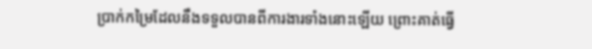ប្រាក់កម្រៃដែលនឹងទទួលបានពីការងារទាំងនោះឡើយ ព្រោះគាត់ធ្វើ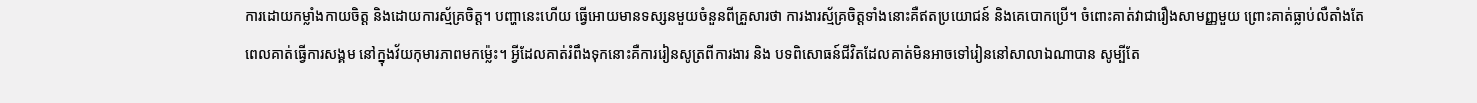ការដោយកម្លាំងកាយចិត្ត និងដោយការស្ម័គ្រចិត្ត។ បញ្ហានេះហើយ ធ្វើអោយមានទស្សនមួយចំនួនពីគ្រួសារថា ការងារស្ម័គ្រចិត្តទាំងនោះគឺឥតប្រយោជន៍ និងគេបោកប្រើ។ ចំពោះគាត់វាជារឿងសាមញ្ញមួយ ព្រោះគាត់ធ្លាប់លឺតាំងតែពេលគាត់ធ្វើការសង្គម នៅក្នុងវ័យកុមារភាពមកម្ល៉េះ។ អ្វីដែលគាត់រំពឹងទុកនោះគឺការរៀនសូត្រពីការងារ និង បទពិសោធន៍ជីវិតដែលគាត់មិនអាចទៅរៀននៅសាលាឯណាបាន សូម្បីតែ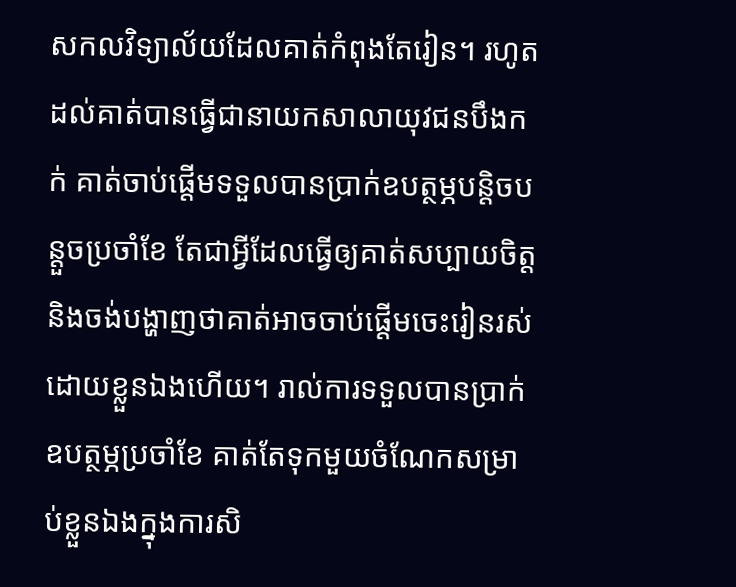សកលវិទ្យាល័យដែលគាត់កំពុងតែរៀន។ រហូតដល់គាត់បានធ្វើជានាយកសាលាយុវជនបឹងកក់ គាត់ចាប់ផ្តើមទទួលបានប្រាក់ឧបត្ថម្ភបន្តិចបន្តួចប្រចាំខែ តែជាអ្វីដែលធ្វើឲ្យគាត់សប្បាយចិត្ត និងចង់បង្ហាញថាគាត់អាចចាប់ផ្តើមចេះរៀនរស់ដោយខ្លួនឯងហើយ។ រាល់ការទទួលបានប្រាក់ឧបត្ថម្ភប្រចាំខែ គាត់តែទុកមួយចំណែកសម្រាប់ខ្លួនឯងក្នុងការសិ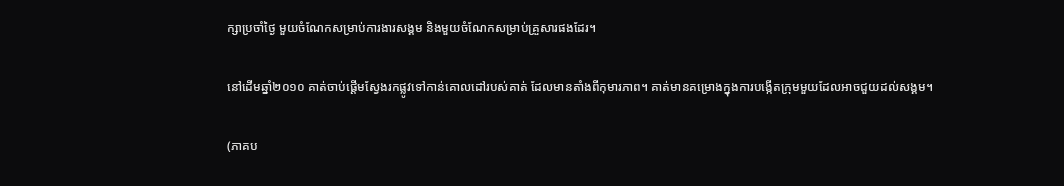ក្សាប្រចាំថ្ងៃ មួយចំណែកសម្រាប់ការងារសង្គម និងមួយចំណែកសម្រាប់គ្រួសារផងដែរ។

នៅដើមឆ្នាំ២០១០ គាត់ចាប់ផ្តើមស្វែងរកផ្លូវទៅកាន់គោលដៅរបស់គាត់ ដែលមានតាំងពីកុមារភាព។ គាត់មានគម្រោងក្នុងការបង្កើតក្រុមមួយដែលអាចជួយដល់សង្គម។

(ភាគប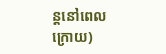ន្តនៅពេលក្រោយ)